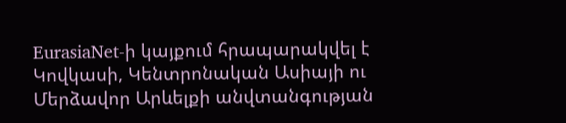EurasiaNet-ի կայքում հրապարակվել է Կովկասի, Կենտրոնական Ասիայի ու Մերձավոր Արևելքի անվտանգության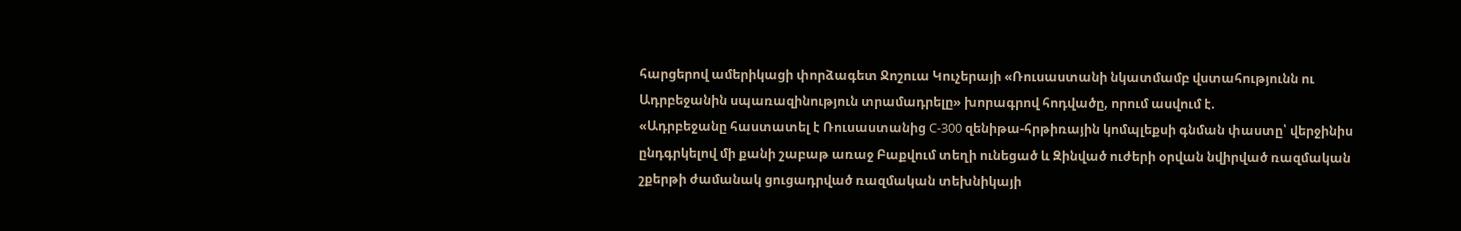հարցերով ամերիկացի փորձագետ Ջոշուա Կուչերայի «Ռուսաստանի նկատմամբ վստահությունն ու Ադրբեջանին սպառազինություն տրամադրելը» խորագրով հոդվածը, որում ասվում է.
«Ադրբեջանը հաստատել է Ռուսաստանից С-300 զենիթա-հրթիռային կոմպլեքսի գնման փաստը՝ վերջինիս ընդգրկելով մի քանի շաբաթ առաջ Բաքվում տեղի ունեցած և Զինված ուժերի օրվան նվիրված ռազմական շքերթի ժամանակ ցուցադրված ռազմական տեխնիկայի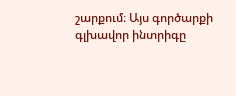շարքում։ Այս գործարքի գլխավոր ինտրիգը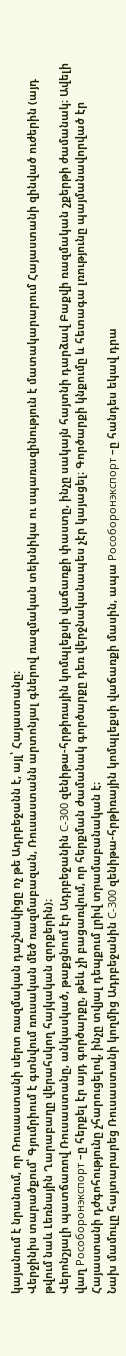կայանում է նրանում, որ Ռուսաստանի սերտ ռազմական դաշնակիցը ոչ թե Ադրբեջանն է, այլ՝ Հայաստանը։
Վերջինիս տարածքում՝ Գյումրիում է գտնվում ռուսական մեծ ռազմաբազան, Ռուսաստանն արտոնյալ գներով ռազմական տեխնիկա ու սպառազինություն է մատակարարում Հայաստանի զինված ուժերին (այդ թվում նաև Լեռնային Ղարաբաղը վերահսկող հայկական զորքերին)։
Վերոնշյալի պատճառով Ռուսաստանը, անկասկած, թաքցնում էր Ադրբեջանին С-300 զենիթա-հրթիռային կոմպլեքսի վաճառքի փաստը, ինչը սակայն հայտնի դարձավ Բաքվի ռազմական շքերթի ժամանակ։ Ավելի վաղ Рособоронэкспорт –ը հերքել էր այդ գործարքը, թեև չի բացառվում, որ հերքման ժամանակ գործարքը դեռ վերջնականապես չէր կայացել։ Գործարքի կնքումը և հետագա լռությունը պայմանավորված էր Հայաստանի դժգոհությունը չհարուցելով, ինչը տվյալ դեպքում լրիվ տրամաբանական է։
Նախ մամուլը հայտարարեց Ռուսաստանի կողմից Ադրբեջանին С-300 զենիթա-հրթիռային կոմպլեքսի վաճառքի մասին, ապա Рособоронэкспорт –ը հանդես եկավ դրա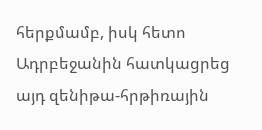հերքմամբ, իսկ հետո Ադրբեջանին հատկացրեց այդ զենիթա-հրթիռային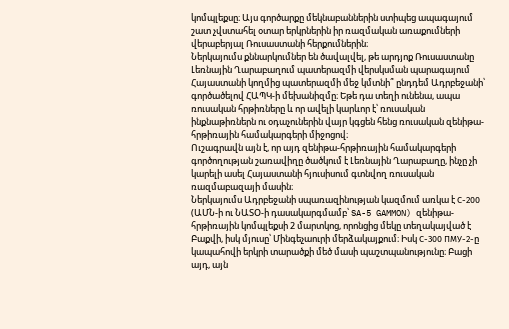կոմպլեքսը։ Այս գործարքը մեկնաբաններին ստիպեց ապագայում շատ չվստահել օտար երկրներին իր ռազմական առաքումների վերաբերյալ Ռուսաստանի հերքումներին։
Ներկայումս քննարկումներ են ծավալվել, թե արդյոք Ռուսաստանը Լեռնային Ղարաբաղում պատերազմի վերսկսման պարագայում Հայաստանի կողմից պատերազմի մեջ կմտնի՞ ընդդեմ Ադրբեջանի՝ գործածելով ՀԱՊԿ-ի մեխանիզմը։ Եթե դա տեղի ունենա, ապա ռուսական հրթիռները և որ ավելի կարևոր է՝ ռուսական ինքնաթիռներն ու օդաչուներին վայր կգցեն հենց ռուսական զենիթա-հրթիռային համակարգերի միջոցով։
Ուշագրավն այն է, որ այդ զենիթա-հրթիռային համակարգերի գործողության շառավիղը ծածկում է Լեռնային Ղարաբաղը, ինչը չի կարելի ասել Հայաստանի հյուսիսում գտնվող ռուսական ռազմաբազայի մասին։
Ներկայումս Ադրբեջանի սպառազինության կազմում առկա է С-200 (ԱՄՆ-ի ու ՆԱՏՕ-ի դասակարգմամբ՝ SA-5 GAMMON) զենիթա-հրթիռային կոմպլեքսի 2 մարտկոց, որոնցից մեկը տեղակայված է Բաքվի, իսկ մյուսը՝ Մինգեչաուրի մերձակայքում։ Իսկ С-300 ПМУ-2-ը կապահովի երկրի տարածքի մեծ մասի պաշտպանությունը։ Բացի այդ, այն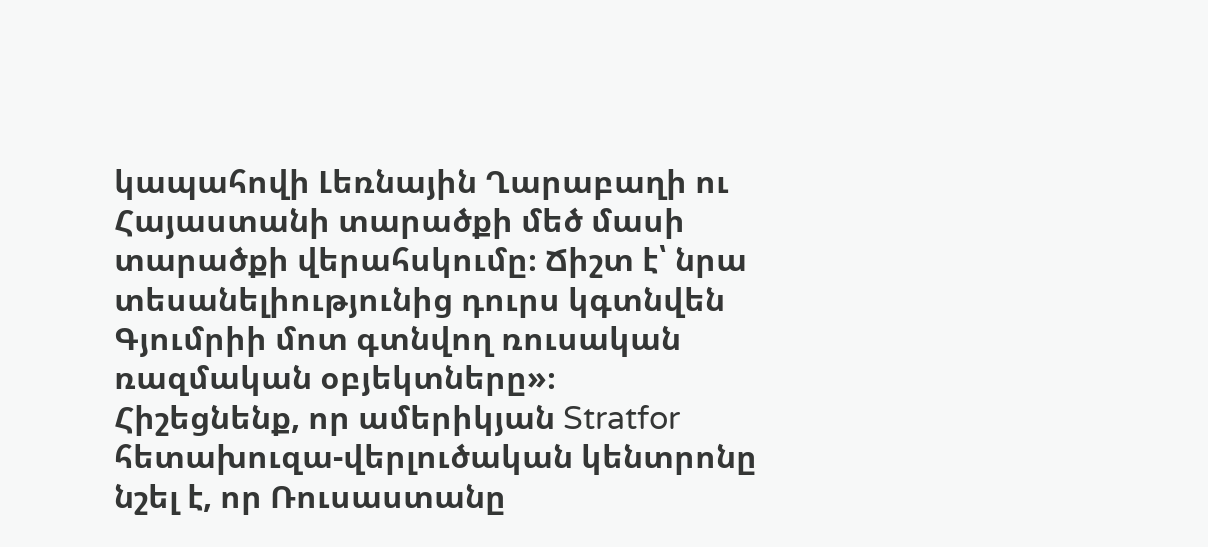կապահովի Լեռնային Ղարաբաղի ու Հայաստանի տարածքի մեծ մասի տարածքի վերահսկումը։ Ճիշտ է՝ նրա տեսանելիությունից դուրս կգտնվեն Գյումրիի մոտ գտնվող ռուսական ռազմական օբյեկտները»։
Հիշեցնենք, որ ամերիկյան Stratfor հետախուզա-վերլուծական կենտրոնը նշել է, որ Ռուսաստանը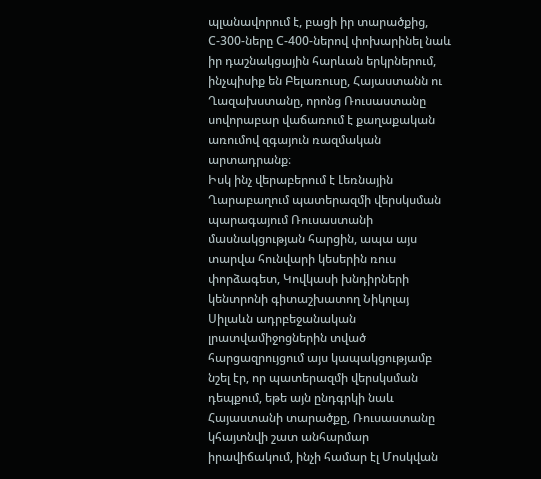պլանավորում է, բացի իր տարածքից, С-300-ները С-400-ներով փոխարինել նաև իր դաշնակցային հարևան երկրներում, ինչպիսիք են Բելառուսը, Հայաստանն ու Ղազախստանը, որոնց Ռուսաստանը սովորաբար վաճառում է քաղաքական առումով զգայուն ռազմական արտադրանք։
Իսկ ինչ վերաբերում է Լեռնային Ղարաբաղում պատերազմի վերսկսման պարագայում Ռուսաստանի մասնակցության հարցին, ապա այս տարվա հունվարի կեսերին ռուս փորձագետ, Կովկասի խնդիրների կենտրոնի գիտաշխատող Նիկոլայ Սիլաևն ադրբեջանական լրատվամիջոցներին տված հարցազրույցում այս կապակցությամբ նշել էր, որ պատերազմի վերսկսման դեպքում, եթե այն ընդգրկի նաև Հայաստանի տարածքը, Ռուսաստանը կհայտնվի շատ անհարմար իրավիճակում, ինչի համար էլ Մոսկվան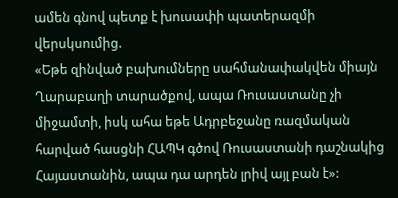ամեն գնով պետք է խուսափի պատերազմի վերսկսումից.
«Եթե զինված բախումները սահմանափակվեն միայն Ղարաբաղի տարածքով, ապա Ռուսաստանը չի միջամտի, իսկ ահա եթե Ադրբեջանը ռազմական հարված հասցնի ՀԱՊԿ գծով Ռուսաստանի դաշնակից Հայաստանին, ապա դա արդեն լրիվ այլ բան է»: